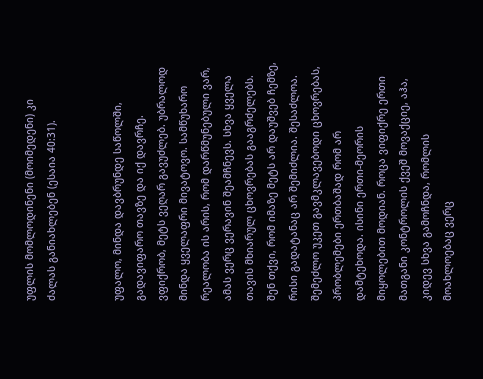უფლის მომლოდინენი (მოიმედენი) კი ძალას განიახლებენ (ესაია 40:31).


უფალო, მინდა დავბრუნდე საწოლში, გადავიფარო თავზე და იქ დავრჩე. ვფიქრობ, მეტს ვეღარ გავუძლებ. უბრალოდ მინდა ყველაფრი მივატოვო. სამწუხარო რეალობა ის არის, რომ დარწმუნებული ვარ, ამას ვერც ვერავინ შეამჩნევს. სხვა ყველა თავის მხიარულ ცხოვრებას გააგრძელებს. შენ თქვი, რომ იმაზე მეტს არ დაუშვებ ჩემზე, რისი გადატანაც არ შემიძლია. შესაძლოა. შემეძლო უკეთ გავმკლავებოდი ცხოვრებას, პრობლემები ერთბაშად რომ არ დამტეხოდა. ისინი ერთი-მეორის მიყოლებით მოდიან. როცა ვიფიქრე ერთი მათგანი კონტროლის ქვეშ მოვაქციე, აჰა, კიდევ სხვა გამოჩნდა, რომლის მოახლოებაც ვერც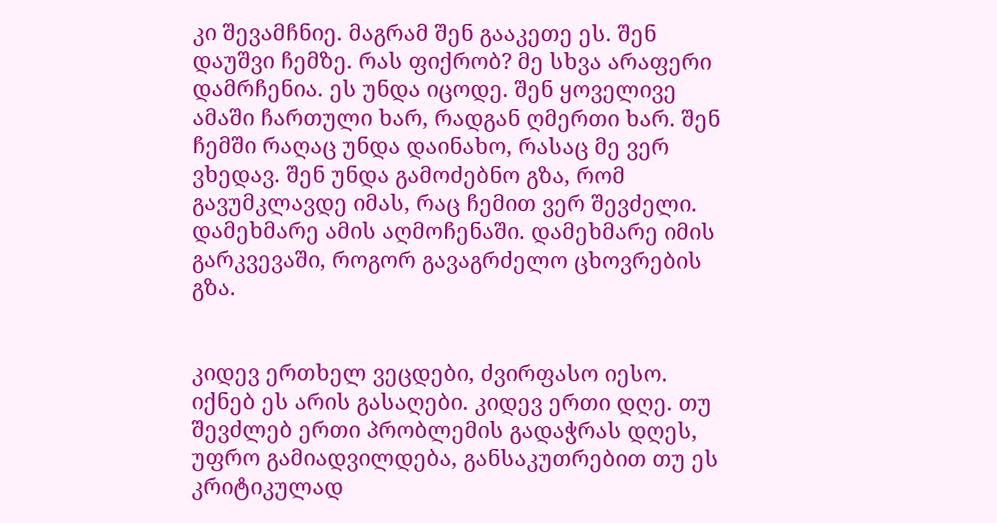კი შევამჩნიე. მაგრამ შენ გააკეთე ეს. შენ დაუშვი ჩემზე. რას ფიქრობ? მე სხვა არაფერი დამრჩენია. ეს უნდა იცოდე. შენ ყოველივე ამაში ჩართული ხარ, რადგან ღმერთი ხარ. შენ ჩემში რაღაც უნდა დაინახო, რასაც მე ვერ ვხედავ. შენ უნდა გამოძებნო გზა, რომ გავუმკლავდე იმას, რაც ჩემით ვერ შევძელი. დამეხმარე ამის აღმოჩენაში. დამეხმარე იმის გარკვევაში, როგორ გავაგრძელო ცხოვრების გზა.


კიდევ ერთხელ ვეცდები, ძვირფასო იესო. იქნებ ეს არის გასაღები. კიდევ ერთი დღე. თუ შევძლებ ერთი პრობლემის გადაჭრას დღეს, უფრო გამიადვილდება, განსაკუთრებით თუ ეს კრიტიკულად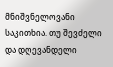მნიშვნელოვანი საკითხია. თუ შევძელი და დღევანდელი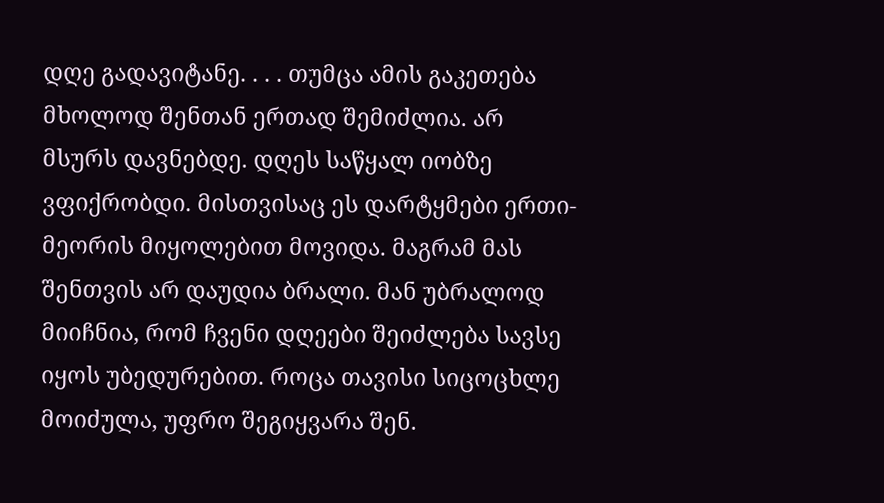დღე გადავიტანე. . . . თუმცა ამის გაკეთება მხოლოდ შენთან ერთად შემიძლია. არ მსურს დავნებდე. დღეს საწყალ იობზე ვფიქრობდი. მისთვისაც ეს დარტყმები ერთი-მეორის მიყოლებით მოვიდა. მაგრამ მას შენთვის არ დაუდია ბრალი. მან უბრალოდ მიიჩნია, რომ ჩვენი დღეები შეიძლება სავსე იყოს უბედურებით. როცა თავისი სიცოცხლე მოიძულა, უფრო შეგიყვარა შენ.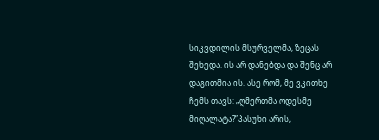სიკვდილის მსურველმა, ზეცას შეხედა. ის არ დანებდა და შენც არ დაგითმია ის. ასე რომ, მე ვკითხე ჩემს თავს: „ღმერთმა ოდესმე მიღალატა?”პასუხი არის,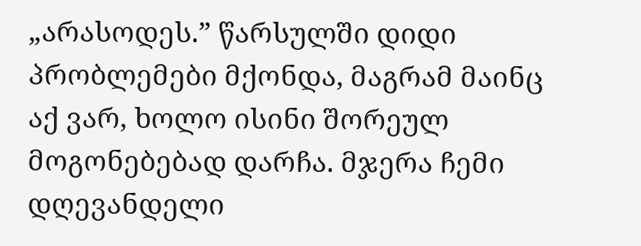„არასოდეს.” წარსულში დიდი პრობლემები მქონდა, მაგრამ მაინც აქ ვარ, ხოლო ისინი შორეულ მოგონებებად დარჩა. მჯერა ჩემი დღევანდელი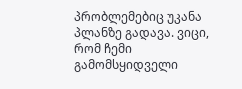პრობლემებიც უკანა პლანზე გადავა. ვიცი, რომ ჩემი გამომსყიდველი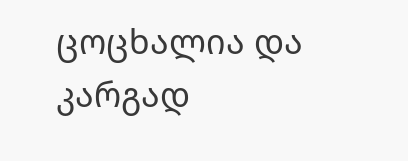ცოცხალია და კარგად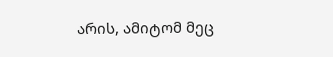არის, ამიტომ მეც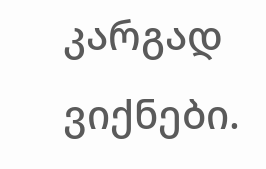კარგად ვიქნები.